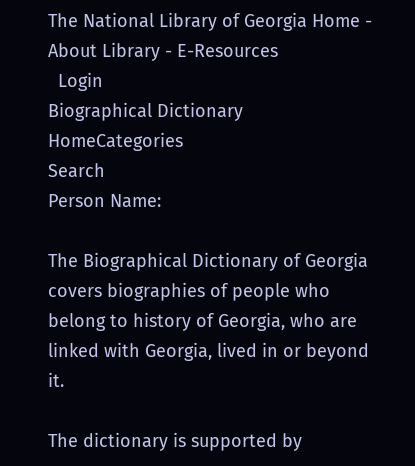The National Library of Georgia Home - About Library - E-Resources
  Login
Biographical Dictionary
HomeCategories
Search
Person Name:

The Biographical Dictionary of Georgia covers biographies of people who belong to history of Georgia, who are linked with Georgia, lived in or beyond it.

The dictionary is supported by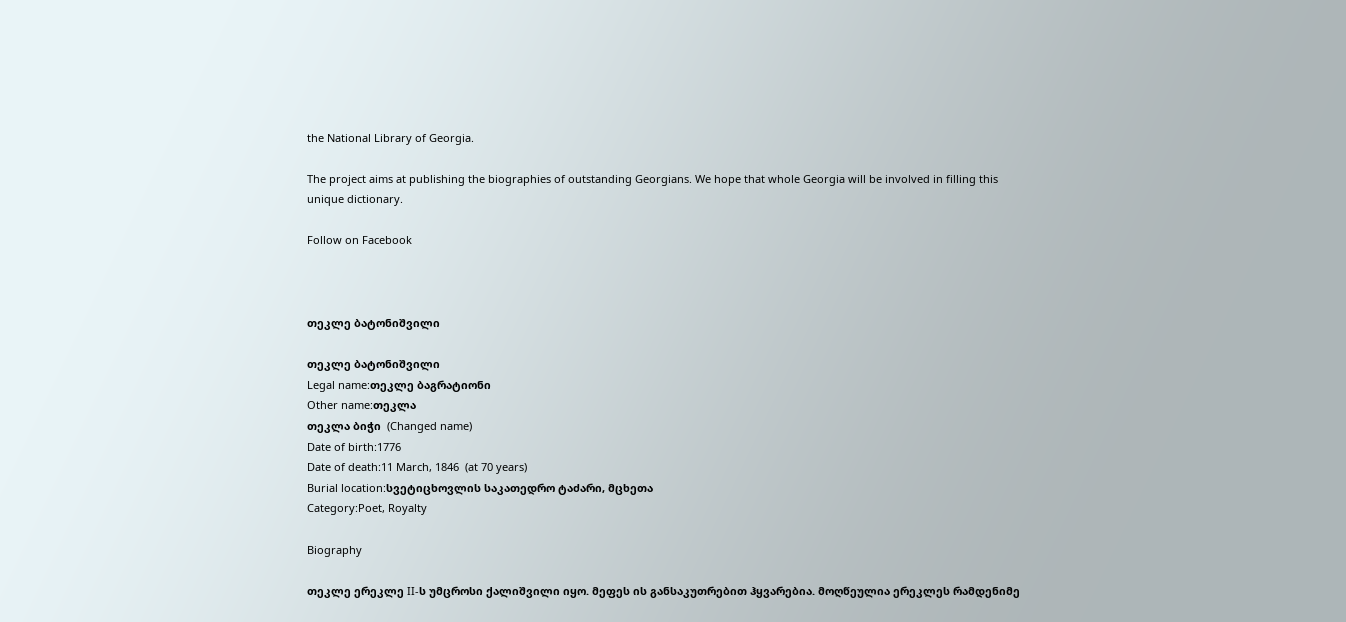the National Library of Georgia.

The project aims at publishing the biographies of outstanding Georgians. We hope that whole Georgia will be involved in filling this unique dictionary.

Follow on Facebook



თეკლე ბატონიშვილი

თეკლე ბატონიშვილი
Legal name:თეკლე ბაგრატიონი
Other name:თეკლა
თეკლა ბიჭი  (Changed name)
Date of birth:1776
Date of death:11 March, 1846  (at 70 years)
Burial location:სვეტიცხოვლის საკათედრო ტაძარი, მცხეთა
Category:Poet, Royalty

Biography

თეკლე ერეკლე II-ს უმცროსი ქალიშვილი იყო. მეფეს ის განსაკუთრებით ჰყვარებია. მოღწეულია ერეკლეს რამდენიმე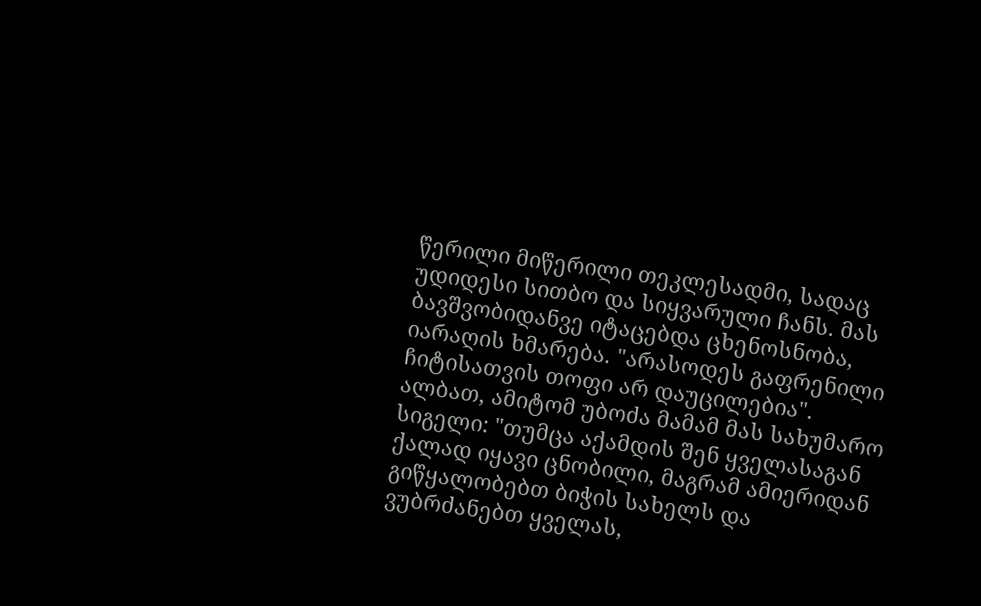წერილი მიწერილი თეკლესადმი, სადაც უდიდესი სითბო და სიყვარული ჩანს. მას ბავშვობიდანვე იტაცებდა ცხენოსნობა, იარაღის ხმარება. "არასოდეს გაფრენილი ჩიტისათვის თოფი არ დაუცილებია". ალბათ, ამიტომ უბოძა მამამ მას სახუმარო სიგელი: "თუმცა აქამდის შენ ყველასაგან ქალად იყავი ცნობილი, მაგრამ ამიერიდან გიწყალობებთ ბიჭის სახელს და ვუბრძანებთ ყველას,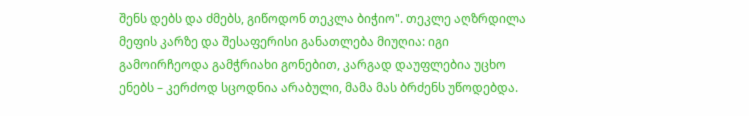შენს დებს და ძმებს, გიწოდონ თეკლა ბიჭიო". თეკლე აღზრდილა მეფის კარზე და შესაფერისი განათლება მიუღია: იგი გამოირჩეოდა გამჭრიახი გონებით, კარგად დაუფლებია უცხო ენებს – კერძოდ სცოდნია არაბული, მამა მას ბრძენს უწოდებდა.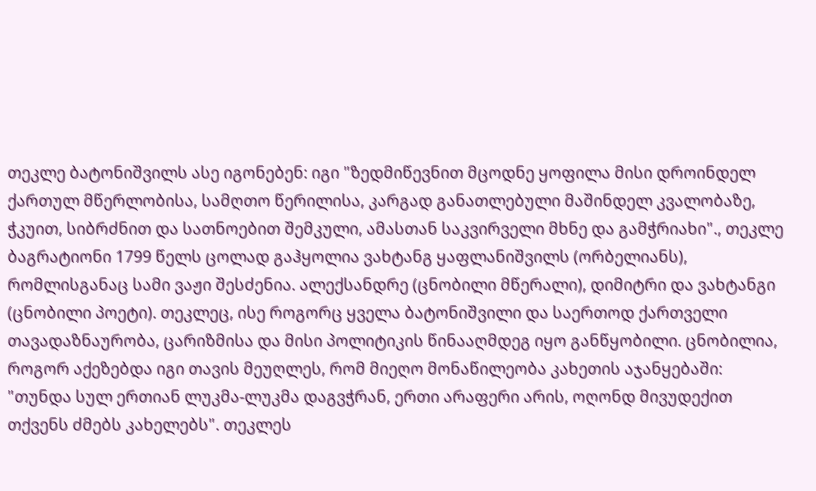თეკლე ბატონიშვილს ასე იგონებენ: იგი "ზედმიწევნით მცოდნე ყოფილა მისი დროინდელ ქართულ მწერლობისა, სამღთო წერილისა, კარგად განათლებული მაშინდელ კვალობაზე, ჭკუით, სიბრძნით და სათნოებით შემკული, ამასთან საკვირველი მხნე და გამჭრიახი"., თეკლე ბაგრატიონი 1799 წელს ცოლად გაჰყოლია ვახტანგ ყაფლანიშვილს (ორბელიანს), რომლისგანაც სამი ვაჟი შესძენია. ალექსანდრე (ცნობილი მწერალი), დიმიტრი და ვახტანგი (ცნობილი პოეტი). თეკლეც, ისე როგორც ყველა ბატონიშვილი და საერთოდ ქართველი თავადაზნაურობა, ცარიზმისა და მისი პოლიტიკის წინააღმდეგ იყო განწყობილი. ცნობილია, როგორ აქეზებდა იგი თავის მეუღლეს, რომ მიეღო მონაწილეობა კახეთის აჯანყებაში: "თუნდა სულ ერთიან ლუკმა-ლუკმა დაგვჭრან, ერთი არაფერი არის, ოღონდ მივუდექით თქვენს ძმებს კახელებს". თეკლეს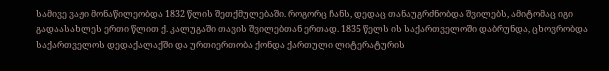სამივე ვაჟი მონაწილეობდა 1832 წლის შეთქმულებაში. როგორც ჩანს, დედაც თანაუგრძნობდა შვილებს, ამიტომაც იგი გადაასახლეს ერთი წლით ქ. კალუგაში თავის შვილებთან ერთად. 1835 წელს ის საქართველოში დაბრუნდა, ცხოვრობდა საქართველოს დედაქალაქში და ურთიერთობა ქონდა ქართული ლიტერატურის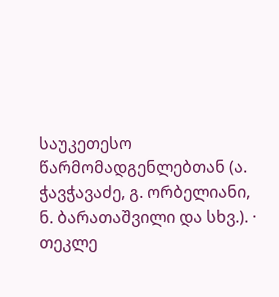საუკეთესო წარმომადგენლებთან (ა. ჭავჭავაძე, გ. ორბელიანი, ნ. ბარათაშვილი და სხვ.). · თეკლე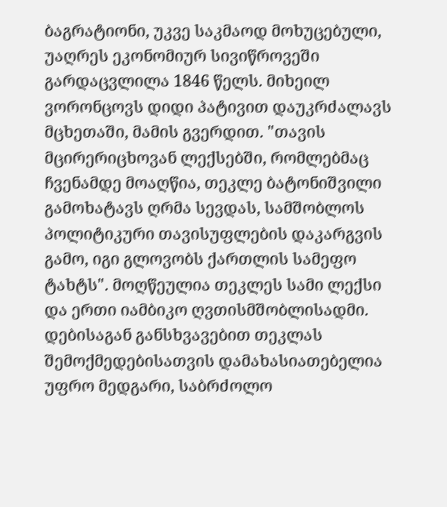ბაგრატიონი, უკვე საკმაოდ მოხუცებული, უაღრეს ეკონომიურ სივიწროვეში გარდაცვლილა 1846 წელს. მიხეილ ვორონცოვს დიდი პატივით დაუკრძალავს მცხეთაში, მამის გვერდით. "თავის მცირერიცხოვან ლექსებში, რომლებმაც ჩვენამდე მოაღწია, თეკლე ბატონიშვილი გამოხატავს ღრმა სევდას, სამშობლოს პოლიტიკური თავისუფლების დაკარგვის გამო, იგი გლოვობს ქართლის სამეფო ტახტს". მოღწეულია თეკლეს სამი ლექსი და ერთი იამბიკო ღვთისმშობლისადმი. დებისაგან განსხვავებით თეკლას შემოქმედებისათვის დამახასიათებელია უფრო მედგარი, საბრძოლო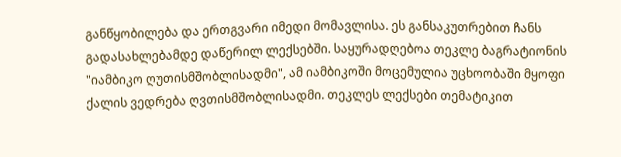განწყობილება და ერთგვარი იმედი მომავლისა. ეს განსაკუთრებით ჩანს გადასახლებამდე დაწერილ ლექსებში. საყურადღებოა თეკლე ბაგრატიონის "იამბიკო ღუთისმშობლისადმი", ამ იამბიკოში მოცემულია უცხოობაში მყოფი ქალის ვედრება ღვთისმშობლისადმი. თეკლეს ლექსები თემატიკით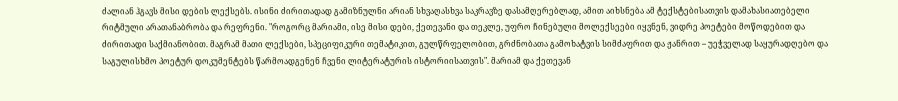ძალიან ჰგავს მისი დების ლექსებს. ისინი ძირითადად გამიზნულნი არიან სხვაღასხვა საკრავზე დასამღერებლად, ამით აიხსნება ამ ტექსტებისათვის დამახასიათებელი რიტმული არათანაბრობა და რეფრენი. "როგორც მარიამი, ისე მისი დები, ქეთევანი და თეკლე, უფრო ჩინებული მოლექსეები იყვნენ, ვიდრე პოეტები მოწოდებით და ძირითადი საქმიანობით. მაგრამ მათი ლექსები, სპეციფიკური თემატიკით, გულწრფელობით, გრძნობათა გამოხატვის სიმძაფრით და ჟანრით – უეჭველად საყურადღებო და საგულისხმო პოეტურ დოკუმენტებს წარმოადგენენ ჩვენი ლიტერატურის ისტორიისათვის". მარიამ და ქეთევან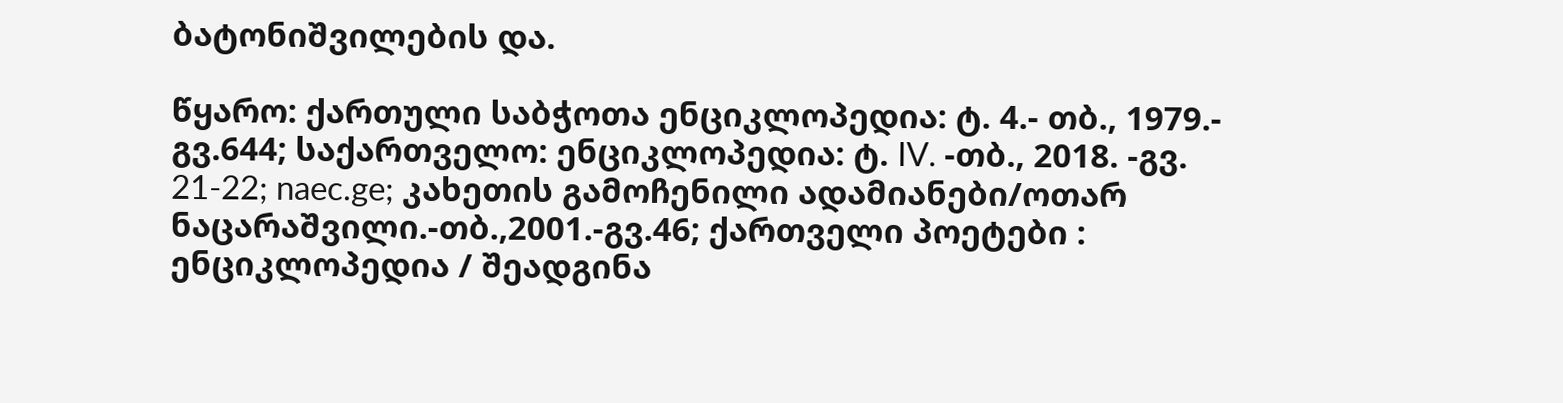ბატონიშვილების და.

წყარო: ქართული საბჭოთა ენციკლოპედია: ტ. 4.- თბ., 1979.- გვ.644; საქართველო: ენციკლოპედია: ტ. IV. -თბ., 2018. -გვ. 21-22; naec.ge; კახეთის გამოჩენილი ადამიანები/ოთარ ნაცარაშვილი.-თბ.,2001.-გვ.46; ქართველი პოეტები : ენციკლოპედია / შეადგინა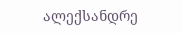ალექსანდრე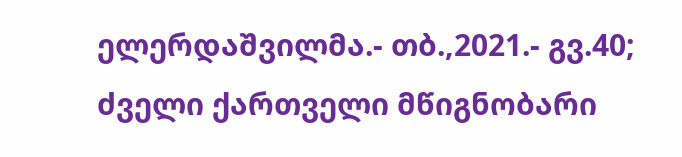ელერდაშვილმა.- თბ.,2021.- გვ.40; ძველი ქართველი მწიგნობარი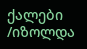ქალები /იზოლდა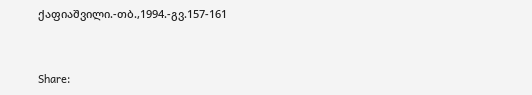ქაფიაშვილი.-თბ.,1994.-გვ.157-161


Share: